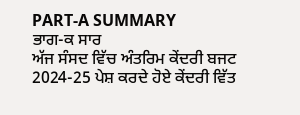PART-A SUMMARY
ਭਾਗ-ਕ ਸਾਰ
ਅੱਜ ਸੰਸਦ ਵਿੱਚ ਅੰਤਰਿਮ ਕੇਂਦਰੀ ਬਜਟ 2024-25 ਪੇਸ਼ ਕਰਦੇ ਹੋਏ ਕੇਂਦਰੀ ਵਿੱਤ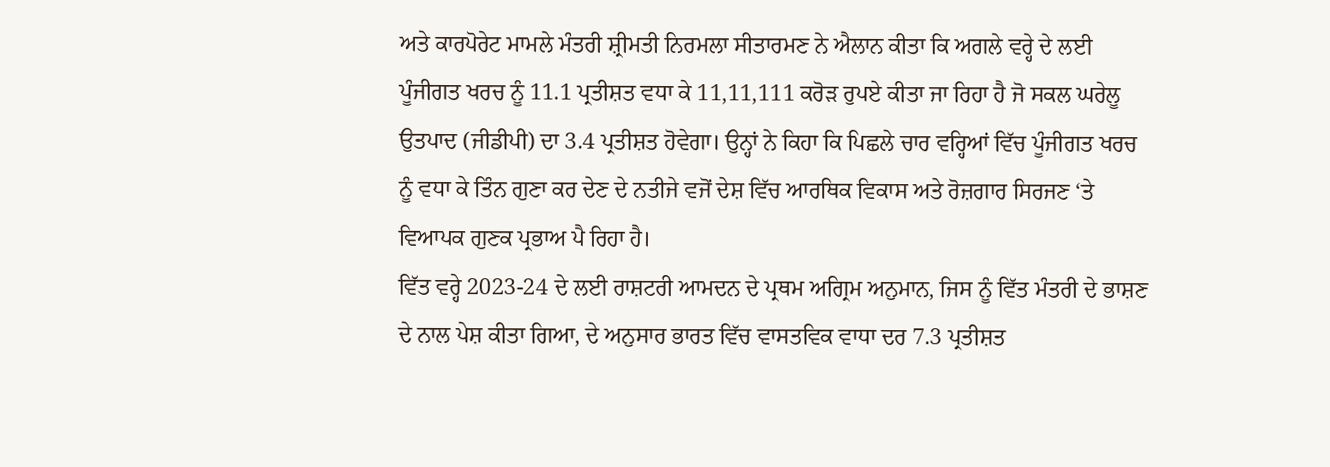ਅਤੇ ਕਾਰਪੋਰੇਟ ਮਾਮਲੇ ਮੰਤਰੀ ਸ਼੍ਰੀਮਤੀ ਨਿਰਮਲਾ ਸੀਤਾਰਮਣ ਨੇ ਐਲਾਨ ਕੀਤਾ ਕਿ ਅਗਲੇ ਵਰ੍ਹੇ ਦੇ ਲਈ ਪੂੰਜੀਗਤ ਖਰਚ ਨੂੰ 11.1 ਪ੍ਰਤੀਸ਼ਤ ਵਧਾ ਕੇ 11,11,111 ਕਰੋੜ ਰੁਪਏ ਕੀਤਾ ਜਾ ਰਿਹਾ ਹੈ ਜੋ ਸਕਲ ਘਰੇਲੂ ਉਤਪਾਦ (ਜੀਡੀਪੀ) ਦਾ 3.4 ਪ੍ਰਤੀਸ਼ਤ ਹੋਵੇਗਾ। ਉਨ੍ਹਾਂ ਨੇ ਕਿਹਾ ਕਿ ਪਿਛਲੇ ਚਾਰ ਵਰ੍ਹਿਆਂ ਵਿੱਚ ਪੂੰਜੀਗਤ ਖਰਚ ਨੂੰ ਵਧਾ ਕੇ ਤਿੰਨ ਗੁਣਾ ਕਰ ਦੇਣ ਦੇ ਨਤੀਜੇ ਵਜੋਂ ਦੇਸ਼ ਵਿੱਚ ਆਰਥਿਕ ਵਿਕਾਸ ਅਤੇ ਰੋਜ਼ਗਾਰ ਸਿਰਜਣ ‘ਤੇ ਵਿਆਪਕ ਗੁਣਕ ਪ੍ਰਭਾਅ ਪੈ ਰਿਹਾ ਹੈ।
ਵਿੱਤ ਵਰ੍ਹੇ 2023-24 ਦੇ ਲਈ ਰਾਸ਼ਟਰੀ ਆਮਦਨ ਦੇ ਪ੍ਰਥਮ ਅਗ੍ਰਿਮ ਅਨੁਮਾਨ, ਜਿਸ ਨੂੰ ਵਿੱਤ ਮੰਤਰੀ ਦੇ ਭਾਸ਼ਣ ਦੇ ਨਾਲ ਪੇਸ਼ ਕੀਤਾ ਗਿਆ, ਦੇ ਅਨੁਸਾਰ ਭਾਰਤ ਵਿੱਚ ਵਾਸਤਵਿਕ ਵਾਧਾ ਦਰ 7.3 ਪ੍ਰਤੀਸ਼ਤ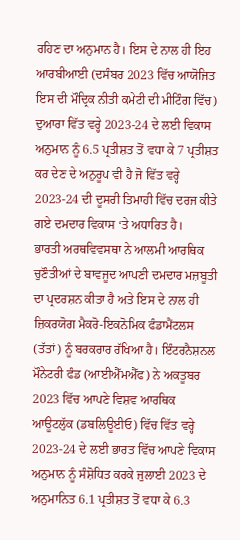ਰਹਿਣ ਦਾ ਅਨੁਮਾਨ ਹੈ। ਇਸ ਦੇ ਨਾਲ ਹੀ ਇਹ ਆਰਬੀਆਈ (ਦਸੰਬਰ 2023 ਵਿੱਚ ਆਯੋਜਿਤ ਇਸ ਦੀ ਮੌਦ੍ਰਿਕ ਨੀਤੀ ਕਮੇਟੀ ਦੀ ਮੀਟਿੰਗ ਵਿੱਚ) ਦੁਆਰਾ ਵਿੱਤ ਵਰ੍ਹੇ 2023-24 ਦੇ ਲਈ ਵਿਕਾਸ ਅਨੁਮਾਨ ਨੂੰ 6.5 ਪ੍ਰਤੀਸ਼ਤ ਤੋਂ ਵਧਾ ਕੇ 7 ਪ੍ਰਤੀਸ਼ਤ ਕਰ ਦੇਣ ਦੇ ਅਨੁਰੂਪ ਵੀ ਹੈ ਜੋ ਵਿੱਤ ਵਰ੍ਹੇ 2023-24 ਦੀ ਦੂਸਰੀ ਤਿਮਾਹੀ ਵਿੱਚ ਦਰਜ ਕੀਤੇ ਗਏ ਦਮਦਾਰ ਵਿਕਾਸ ‘ਤੇ ਅਧਾਰਿਤ ਹੈ।
ਭਾਰਤੀ ਅਰਥਵਿਵਸਥਾ ਨੇ ਆਲਮੀ ਆਰਥਿਕ ਚੁਣੌਤੀਆਂ ਦੇ ਬਾਵਜੂਦ ਆਪਣੀ ਦਮਦਾਰ ਮਜ਼ਬੂਤੀ ਦਾ ਪ੍ਰਦਰਸ਼ਨ ਕੀਤਾ ਹੈ ਅਤੇ ਇਸ ਦੇ ਨਾਲ ਹੀ ਜ਼ਿਕਰਯੋਗ ਮੈਕਰੋ-ਇਕਨੋਮਿਕ ਫੰਡਾਮੈਂਟਲਸ (ਤੱਤਾਂ) ਨੂੰ ਬਰਕਰਾਰ ਰੱਖਿਆ ਹੈ। ਇੰਟਰਨੈਸ਼ਨਲ ਮੌਨੇਟਰੀ ਫੰਡ (ਆਈਐੱਮਐੱਫ) ਨੇ ਅਕਤੂਬਰ 2023 ਵਿੱਚ ਆਪਣੇ ਵਿਸ਼ਵ ਆਰਥਿਕ ਆਊਟਲੁੱਕ (ਡਬਲਿਊਈਓ) ਵਿੱਚ ਵਿੱਤ ਵਰ੍ਹੇ 2023-24 ਦੇ ਲਈ ਭਾਰਤ ਵਿੱਚ ਆਪਣੇ ਵਿਕਾਸ ਅਨੁਮਾਨ ਨੂੰ ਸੰਸ਼ੋਧਿਤ ਕਰਕੇ ਜੁਲਾਈ 2023 ਦੇ ਅਨੁਮਾਨਿਤ 6.1 ਪ੍ਰਤੀਸ਼ਤ ਤੋਂ ਵਧਾ ਕੇ 6.3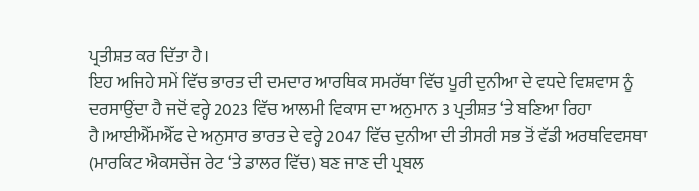ਪ੍ਰਤੀਸ਼ਤ ਕਰ ਦਿੱਤਾ ਹੈ।
ਇਹ ਅਜਿਹੇ ਸਮੇਂ ਵਿੱਚ ਭਾਰਤ ਦੀ ਦਮਦਾਰ ਆਰਥਿਕ ਸਮਰੱਥਾ ਵਿੱਚ ਪੂਰੀ ਦੁਨੀਆ ਦੇ ਵਧਦੇ ਵਿਸ਼ਵਾਸ ਨੂੰ ਦਰਸਾਉਂਦਾ ਹੈ ਜਦੋਂ ਵਰ੍ਹੇ 2023 ਵਿੱਚ ਆਲਮੀ ਵਿਕਾਸ ਦਾ ਅਨੁਮਾਨ 3 ਪ੍ਰਤੀਸ਼ਤ ‘ਤੇ ਬਣਿਆ ਰਿਹਾ ਹੈ।ਆਈਐੱਮਐੱਫ ਦੇ ਅਨੁਸਾਰ ਭਾਰਤ ਦੇ ਵਰ੍ਹੇ 2047 ਵਿੱਚ ਦੁਨੀਆ ਦੀ ਤੀਸਰੀ ਸਭ ਤੋਂ ਵੱਡੀ ਅਰਥਵਿਵਸਥਾ (ਮਾਰਕਿਟ ਐਕਸਚੇਂਜ ਰੇਟ ‘ਤੇ ਡਾਲਰ ਵਿੱਚ) ਬਣ ਜਾਣ ਦੀ ਪ੍ਰਬਲ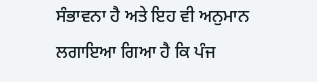ਸੰਭਾਵਨਾ ਹੈ ਅਤੇ ਇਹ ਵੀ ਅਨੁਮਾਨ ਲਗਾਇਆ ਗਿਆ ਹੈ ਕਿ ਪੰਜ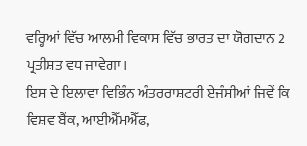ਵਰ੍ਹਿਆਂ ਵਿੱਚ ਆਲਮੀ ਵਿਕਾਸ ਵਿੱਚ ਭਾਰਤ ਦਾ ਯੋਗਦਾਨ 2 ਪ੍ਰਤੀਸ਼ਤ ਵਧ ਜਾਵੇਗਾ।
ਇਸ ਦੇ ਇਲਾਵਾ ਵਿਭਿੰਨ ਅੰਤਰਰਾਸ਼ਟਰੀ ਏਜੰਸੀਆਂ ਜਿਵੇਂ ਕਿ ਵਿਸ਼ਵ ਬੈਂਕ, ਆਈਐੱਮਐੱਫ,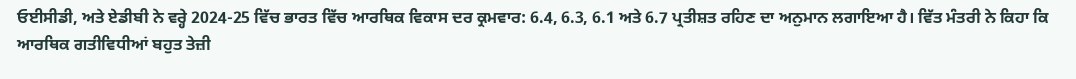ਓਈਸੀਡੀ, ਅਤੇ ਏਡੀਬੀ ਨੇ ਵਰ੍ਹੇ 2024-25 ਵਿੱਚ ਭਾਰਤ ਵਿੱਚ ਆਰਥਿਕ ਵਿਕਾਸ ਦਰ ਕ੍ਰਮਵਾਰ: 6.4, 6.3, 6.1 ਅਤੇ 6.7 ਪ੍ਰਤੀਸ਼ਤ ਰਹਿਣ ਦਾ ਅਨੁਮਾਨ ਲਗਾਇਆ ਹੈ। ਵਿੱਤ ਮੰਤਰੀ ਨੇ ਕਿਹਾ ਕਿ ਆਰਥਿਕ ਗਤੀਵਿਧੀਆਂ ਬਹੁਤ ਤੇਜ਼ੀ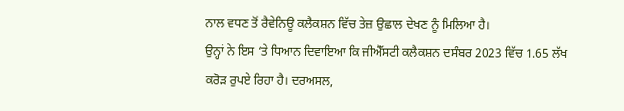ਨਾਲ ਵਧਣ ਤੋਂ ਰੈਵੇਨਿਊ ਕਲੈਕਸ਼ਨ ਵਿੱਚ ਤੇਜ਼ ਉਛਾਲ ਦੇਖਣ ਨੂੰ ਮਿਲਿਆ ਹੈ।
ਉਨ੍ਹਾਂ ਨੇ ਇਸ ‘ਤੇ ਧਿਆਨ ਦਿਵਾਇਆ ਕਿ ਜੀਐੱਸਟੀ ਕਲੈਕਸ਼ਨ ਦਸੰਬਰ 2023 ਵਿੱਚ 1.65 ਲੱਖ ਕਰੋੜ ਰੁਪਏ ਰਿਹਾ ਹੈ। ਦਰਅਸਲ,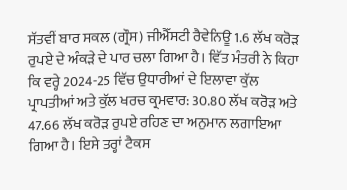ਸੱਤਵੀਂ ਬਾਰ ਸਕਲ (ਗ੍ਰੌਸ) ਜੀਐੱਸਟੀ ਰੈਵੇਨਿਊ 1.6 ਲੱਖ ਕਰੋੜ ਰੁਪਏ ਦੇ ਅੰਕੜੇ ਦੇ ਪਾਰ ਚਲਾ ਗਿਆ ਹੈ। ਵਿੱਤ ਮੰਤਰੀ ਨੇ ਕਿਹਾ ਕਿ ਵਰ੍ਹੇ 2024-25 ਵਿੱਚ ਉਧਾਰੀਆਂ ਦੇ ਇਲਾਵਾ ਕੁੱਲ ਪ੍ਰਾਪਤੀਆਂ ਅਤੇ ਕੁੱਲ ਖਰਚ ਕ੍ਰਮਵਾਰ: 30.80 ਲੱਖ ਕਰੋੜ ਅਤੇ 47.66 ਲੱਖ ਕਰੋੜ ਰੁਪਏ ਰਹਿਣ ਦਾ ਅਨੁਮਾਨ ਲਗਾਇਆ ਗਿਆ ਹੈ। ਇਸੇ ਤਰ੍ਹਾਂ ਟੈਕਸ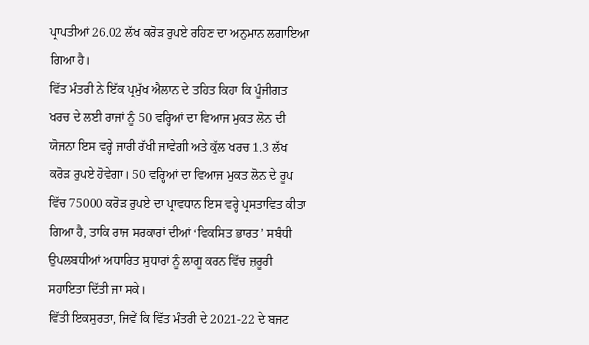ਪ੍ਰਾਪਤੀਆਂ 26.02 ਲੱਖ ਕਰੋੜ ਰੁਪਏ ਰਹਿਣ ਦਾ ਅਨੁਮਾਨ ਲਗਾਇਆ ਗਿਆ ਹੈ।
ਵਿੱਤ ਮੰਤਰੀ ਨੇ ਇੱਕ ਪ੍ਰਮੁੱਖ ਐਲਾਨ ਦੇ ਤਹਿਤ ਕਿਹਾ ਕਿ ਪੂੰਜੀਗਤ ਖਰਚ ਦੇ ਲਈ ਰਾਜਾਂ ਨੂੰ 50 ਵਰ੍ਹਿਆਂ ਦਾ ਵਿਆਜ ਮੁਕਤ ਲੋਨ ਦੀ ਯੋਜਨਾ ਇਸ ਵਰ੍ਹੇ ਜਾਰੀ ਰੱਖੀ ਜਾਵੇਗੀ ਅਤੇ ਕੁੱਲ ਖਰਚ 1.3 ਲੱਖ ਕਰੋੜ ਰੁਪਏ ਹੋਵੇਗਾ। 50 ਵਰ੍ਹਿਆਂ ਦਾ ਵਿਆਜ ਮੁਕਤ ਲੋਨ ਦੇ ਰੂਪ ਵਿੱਚ 75000 ਕਰੋੜ ਰੁਪਏ ਦਾ ਪ੍ਰਾਵਧਾਨ ਇਸ ਵਰ੍ਹੇ ਪ੍ਰਸਤਾਵਿਤ ਕੀਤਾ ਗਿਆ ਹੈ, ਤਾਕਿ ਰਾਜ ਸਰਕਾਰਾਂ ਦੀਆਂ ‘ਵਿਕਸਿਤ ਭਾਰਤ’ ਸਬੰਧੀ ਉਪਲਬਧੀਆਂ ਅਧਾਰਿਤ ਸੁਧਾਰਾਂ ਨੂੰ ਲਾਗੂ ਕਰਨ ਵਿੱਚ ਜ਼ਰੂਰੀ ਸਹਾਇਤਾ ਦਿੱਤੀ ਜਾ ਸਕੇ।
ਵਿੱਤੀ ਇਕਸੁਰਤਾ, ਜਿਵੇਂ ਕਿ ਵਿੱਤ ਮੰਤਰੀ ਦੇ 2021-22 ਦੇ ਬਜਟ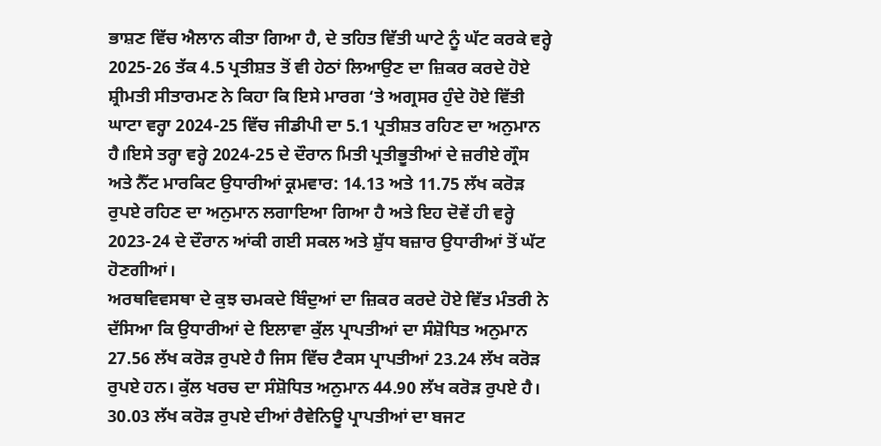ਭਾਸ਼ਣ ਵਿੱਚ ਐਲਾਨ ਕੀਤਾ ਗਿਆ ਹੈ, ਦੇ ਤਹਿਤ ਵਿੱਤੀ ਘਾਟੇ ਨੂੰ ਘੱਟ ਕਰਕੇ ਵਰ੍ਹੇ 2025-26 ਤੱਕ 4.5 ਪ੍ਰਤੀਸ਼ਤ ਤੋਂ ਵੀ ਹੇਠਾਂ ਲਿਆਉਣ ਦਾ ਜ਼ਿਕਰ ਕਰਦੇ ਹੋਏ ਸ਼੍ਰੀਮਤੀ ਸੀਤਾਰਮਣ ਨੇ ਕਿਹਾ ਕਿ ਇਸੇ ਮਾਰਗ ‘ਤੇ ਅਗ੍ਰਸਰ ਹੁੰਦੇ ਹੋਏ ਵਿੱਤੀ ਘਾਟਾ ਵਰ੍ਹਾ 2024-25 ਵਿੱਚ ਜੀਡੀਪੀ ਦਾ 5.1 ਪ੍ਰਤੀਸ਼ਤ ਰਹਿਣ ਦਾ ਅਨੁਮਾਨ ਹੈ।ਇਸੇ ਤਰ੍ਹਾ ਵਰ੍ਹੇ 2024-25 ਦੇ ਦੌਰਾਨ ਮਿਤੀ ਪ੍ਰਤੀਭੂਤੀਆਂ ਦੇ ਜ਼ਰੀਏ ਗ੍ਰੌਸ ਅਤੇ ਨੈੱਟ ਮਾਰਕਿਟ ਉਧਾਰੀਆਂ ਕ੍ਰਮਵਾਰ: 14.13 ਅਤੇ 11.75 ਲੱਖ ਕਰੋੜ ਰੁਪਏ ਰਹਿਣ ਦਾ ਅਨੁਮਾਨ ਲਗਾਇਆ ਗਿਆ ਹੈ ਅਤੇ ਇਹ ਦੋਵੇਂ ਹੀ ਵਰ੍ਹੇ 2023-24 ਦੇ ਦੌਰਾਨ ਆਂਕੀ ਗਈ ਸਕਲ ਅਤੇ ਸ਼ੁੱਧ ਬਜ਼ਾਰ ਉਧਾਰੀਆਂ ਤੋਂ ਘੱਟ ਹੋਣਗੀਆਂ।
ਅਰਥਵਿਵਸਥਾ ਦੇ ਕੁਝ ਚਮਕਦੇ ਬਿੰਦੁਆਂ ਦਾ ਜ਼ਿਕਰ ਕਰਦੇ ਹੋਏ ਵਿੱਤ ਮੰਤਰੀ ਨੇ ਦੱਸਿਆ ਕਿ ਉਧਾਰੀਆਂ ਦੇ ਇਲਾਵਾ ਕੁੱਲ ਪ੍ਰਾਪਤੀਆਂ ਦਾ ਸੰਸ਼ੋਧਿਤ ਅਨੁਮਾਨ 27.56 ਲੱਖ ਕਰੋੜ ਰੁਪਏ ਹੈ ਜਿਸ ਵਿੱਚ ਟੈਕਸ ਪ੍ਰਾਪਤੀਆਂ 23.24 ਲੱਖ ਕਰੋੜ ਰੁਪਏ ਹਨ। ਕੁੱਲ ਖਰਚ ਦਾ ਸੰਸ਼ੋਧਿਤ ਅਨੁਮਾਨ 44.90 ਲੱਖ ਕਰੋੜ ਰੁਪਏ ਹੈ। 30.03 ਲੱਖ ਕਰੋੜ ਰੁਪਏ ਦੀਆਂ ਰੈਵੇਨਿਊ ਪ੍ਰਾਪਤੀਆਂ ਦਾ ਬਜਟ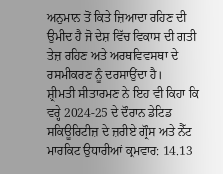ਅਨੁਮਾਨ ਤੋਂ ਕਿਤੇ ਜ਼ਿਆਦਾ ਰਹਿਣ ਦੀ ਉਮੀਦ ਹੈ ਜੋ ਦੇਸ਼ ਵਿੱਚ ਵਿਕਾਸ ਦੀ ਗਤੀ ਤੇਜ਼ ਰਹਿਣ ਅਤੇ ਅਰਥਵਿਵਸਥਾ ਦੇ ਰਸਮੀਕਰਣ ਨੂੰ ਦਰਸਾਉਂਦਾ ਹੈ।
ਸ਼੍ਰੀਮਤੀ ਸੀਤਾਰਮਣ ਨੇ ਇਹ ਵੀ ਕਿਹਾ ਕਿ ਵਰ੍ਹੇ 2024-25 ਦੇ ਦੌਰਾਨ ਡੇਟਿਡ ਸਕਿਊਰਿਟੀਜ਼ ਦੇ ਜ਼ਰੀਏ ਗ੍ਰੌਸ ਅਤੇ ਨੈੱਟ ਮਾਰਕਿਟ ਉਧਾਰੀਆਂ ਕ੍ਰਮਵਾਰ: 14.13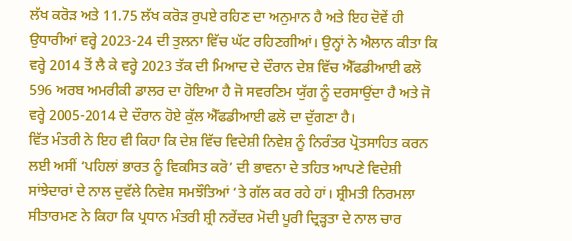ਲੱਖ ਕਰੋੜ ਅਤੇ 11.75 ਲੱਖ ਕਰੋੜ ਰੁਪਏ ਰਹਿਣ ਦਾ ਅਨੁਮਾਨ ਹੈ ਅਤੇ ਇਹ ਦੋਵੇਂ ਹੀ ਉਧਾਰੀਆਂ ਵਰ੍ਹੇ 2023-24 ਦੀ ਤੁਲਨਾ ਵਿੱਚ ਘੱਟ ਰਹਿਣਗੀਆਂ। ਉਨ੍ਹਾਂ ਨੇ ਐਲਾਨ ਕੀਤਾ ਕਿ ਵਰ੍ਹੇ 2014 ਤੋਂ ਲੈ ਕੇ ਵਰ੍ਹੇ 2023 ਤੱਕ ਦੀ ਮਿਆਦ ਦੇ ਦੌਰਾਨ ਦੇਸ਼ ਵਿੱਚ ਐੱਫਡੀਆਈ ਫਲੋ 596 ਅਰਬ ਅਮਰੀਕੀ ਡਾਲਰ ਦਾ ਹੋਇਆ ਹੈ ਜੋ ਸਵਰਣਿਮ ਯੁੱਗ ਨੂੰ ਦਰਸਾਉਂਦਾ ਹੈ ਅਤੇ ਜੋ ਵਰ੍ਹੇ 2005-2014 ਦੇ ਦੌਰਾਨ ਹੋਏ ਕੁੱਲ ਐੱਫਡੀਆਈ ਫਲੋ ਦਾ ਦੁੱਗਣਾ ਹੈ।
ਵਿੱਤ ਮੰਤਰੀ ਨੇ ਇਹ ਵੀ ਕਿਹਾ ਕਿ ਦੇਸ਼ ਵਿੱਚ ਵਿਦੇਸ਼ੀ ਨਿਵੇਸ਼ ਨੂੰ ਨਿਰੰਤਰ ਪ੍ਰੋਤਸਾਹਿਤ ਕਰਨ ਲਈ ਅਸੀਂ ‘ਪਹਿਲਾਂ ਭਾਰਤ ਨੂੰ ਵਿਕਸਿਤ ਕਰੋ’ ਦੀ ਭਾਵਨਾ ਦੇ ਤਹਿਤ ਆਪਣੇ ਵਿਦੇਸ਼ੀ ਸਾਂਝੇਦਾਰਾਂ ਦੇ ਨਾਲ ਦੁਵੱਲੇ ਨਿਵੇਸ਼ ਸਮਝੌਤਿਆਂ ‘ਤੇ ਗੱਲ ਕਰ ਰਹੇ ਹਾਂ। ਸ਼੍ਰੀਮਤੀ ਨਿਰਮਲਾ ਸੀਤਾਰਮਣ ਨੇ ਕਿਹਾ ਕਿ ਪ੍ਰਧਾਨ ਮੰਤਰੀ ਸ਼੍ਰੀ ਨਰੇਂਦਰ ਮੋਦੀ ਪੂਰੀ ਦ੍ਰਿੜ੍ਹਤਾ ਦੇ ਨਾਲ ਚਾਰ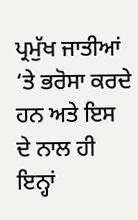ਪ੍ਰਮੁੱਖ ਜਾਤੀਆਂ ‘ਤੇ ਭਰੋਸਾ ਕਰਦੇ ਹਨ ਅਤੇ ਇਸ ਦੇ ਨਾਲ ਹੀ ਇਨ੍ਹਾਂ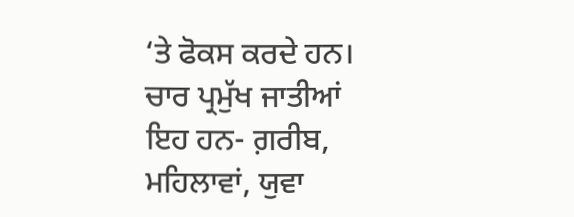‘ਤੇ ਫੋਕਸ ਕਰਦੇ ਹਨ। ਚਾਰ ਪ੍ਰਮੁੱਖ ਜਾਤੀਆਂ ਇਹ ਹਨ- ਗ਼ਰੀਬ, ਮਹਿਲਾਵਾਂ, ਯੁਵਾ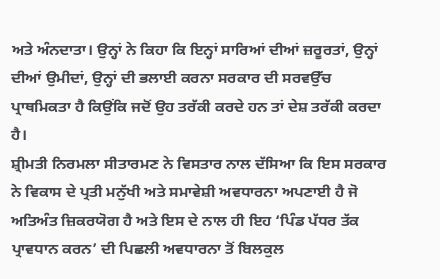ਅਤੇ ਅੰਨਦਾਤਾ। ਉਨ੍ਹਾਂ ਨੇ ਕਿਹਾ ਕਿ ਇਨ੍ਹਾਂ ਸਾਰਿਆਂ ਦੀਆਂ ਜ਼ਰੂਰਤਾਂ, ਉਨ੍ਹਾਂ ਦੀਆਂ ਉਮੀਦਾਂ, ਉਨ੍ਹਾਂ ਦੀ ਭਲਾਈ ਕਰਨਾ ਸਰਕਾਰ ਦੀ ਸਰਵਉੱਚ ਪ੍ਰਾਥਮਿਕਤਾ ਹੈ ਕਿਉਂਕਿ ਜਦੋਂ ਉਹ ਤਰੱਕੀ ਕਰਦੇ ਹਨ ਤਾਂ ਦੇਸ਼ ਤਰੱਕੀ ਕਰਦਾ ਹੈ।
ਸ਼੍ਰੀਮਤੀ ਨਿਰਮਲਾ ਸੀਤਾਰਮਣ ਨੇ ਵਿਸਤਾਰ ਨਾਲ ਦੱਸਿਆ ਕਿ ਇਸ ਸਰਕਾਰ ਨੇ ਵਿਕਾਸ ਦੇ ਪ੍ਰਤੀ ਮਨੁੱਖੀ ਅਤੇ ਸਮਾਵੇਸ਼ੀ ਅਵਧਾਰਨਾ ਅਪਣਾਈ ਹੈ ਜੋ ਅਤਿਅੰਤ ਜ਼ਿਕਰਯੋਗ ਹੈ ਅਤੇ ਇਸ ਦੇ ਨਾਲ ਹੀ ਇਹ ‘ਪਿੰਡ ਪੱਧਰ ਤੱਕ ਪ੍ਰਾਵਧਾਨ ਕਰਨ’ ਦੀ ਪਿਛਲੀ ਅਵਧਾਰਨਾ ਤੋਂ ਬਿਲਕੁਲ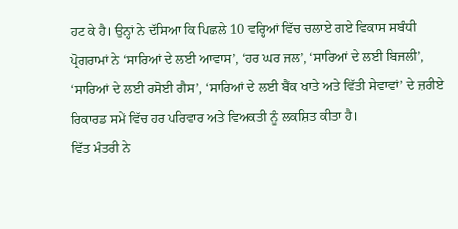ਹਟ ਕੇ ਹੈ। ਉਨ੍ਹਾਂ ਨੇ ਦੱਸਿਆ ਕਿ ਪਿਛਲੇ 10 ਵਰ੍ਹਿਆਂ ਵਿੱਚ ਚਲਾਏ ਗਏ ਵਿਕਾਸ ਸਬੰਧੀ ਪ੍ਰੋਗਰਾਮਾਂ ਨੇ ‘ਸਾਰਿਆਂ ਦੇ ਲਈ ਆਵਾਸ’, ‘ਹਰ ਘਰ ਜਲ’, ‘ਸਾਰਿਆਂ ਦੇ ਲਈ ਬਿਜਲੀ’, ‘ਸਾਰਿਆਂ ਦੇ ਲਈ ਰਸੋਈ ਗੈਸ’, ‘ਸਾਰਿਆਂ ਦੇ ਲਈ ਬੈਂਕ ਖਾਤੇ ਅਤੇ ਵਿੱਤੀ ਸੇਵਾਵਾਂ’ ਦੇ ਜ਼ਰੀਏ ਰਿਕਾਰਡ ਸਮੇਂ ਵਿੱਚ ਹਰ ਪਰਿਵਾਰ ਅਤੇ ਵਿਅਕਤੀ ਨੂੰ ਲਕਸ਼ਿਤ ਕੀਤਾ ਹੈ।
ਵਿੱਤ ਮੰਤਰੀ ਨੇ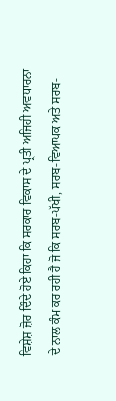ਵਿਸ਼ੇਸ਼ ਜ਼ੋਰ ਦਿੰਦੇ ਹੋਏ ਕਿਹਾ ਕਿ ਸਰਕਾਰ ਵਿਕਾਸ ਦੇ ਪ੍ਰਤੀ ਅਜਿਹੀ ਅਵਧਾਰਨਾ ਦੇ ਨਾਲ ਕੰਮ ਕਰ ਰਹੀ ਹੈ ਜੋ ਕਿ ਸਰਬ-ਪੱਖੀ, ਸਰਬ-ਵਿਆਪਕ ਅਤੇ ਸਰਬ-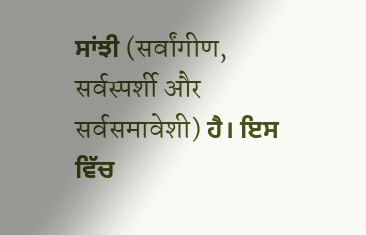ਸਾਂਝੀ (सर्वांगीण, सर्वस्पर्शी और सर्वसमावेशी) ਹੈ। ਇਸ ਵਿੱਚ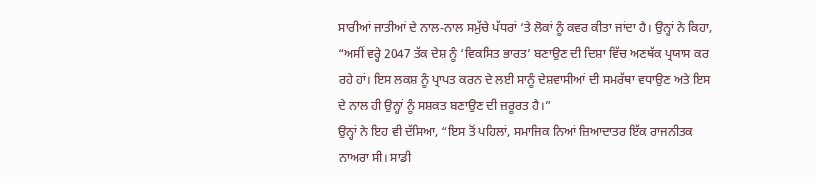ਸਾਰੀਆਂ ਜਾਤੀਆਂ ਦੇ ਨਾਲ-ਨਾਲ ਸਮੁੱਚੇ ਪੱਧਰਾਂ ‘ਤੇ ਲੋਕਾਂ ਨੂੰ ਕਵਰ ਕੀਤਾ ਜਾਂਦਾ ਹੈ। ਉਨ੍ਹਾਂ ਨੇ ਕਿਹਾ, “ਅਸੀਂ ਵਰ੍ਹੇ 2047 ਤੱਕ ਦੇਸ਼ ਨੂੰ ‘ਵਿਕਸਿਤ ਭਾਰਤ’ ਬਣਾਉਣ ਦੀ ਦਿਸ਼ਾ ਵਿੱਚ ਅਣਥੱਕ ਪ੍ਰਯਾਸ ਕਰ ਰਹੇ ਹਾਂ। ਇਸ ਲਕਸ਼ ਨੂੰ ਪ੍ਰਾਪਤ ਕਰਨ ਦੇ ਲਈ ਸਾਨੂੰ ਦੇਸ਼ਵਾਸੀਆਂ ਦੀ ਸਮਰੱਥਾ ਵਧਾਉਣ ਅਤੇ ਇਸ ਦੇ ਨਾਲ ਹੀ ਉਨ੍ਹਾਂ ਨੂੰ ਸਸ਼ਕਤ ਬਣਾਉਣ ਦੀ ਜ਼ਰੂਰਤ ਹੈ।”
ਉਨ੍ਹਾਂ ਨੇ ਇਹ ਵੀ ਦੱਸਿਆ, “ਇਸ ਤੋਂ ਪਹਿਲਾਂ, ਸਮਾਜਿਕ ਨਿਆਂ ਜ਼ਿਆਦਾਤਰ ਇੱਕ ਰਾਜਨੀਤਕ ਨਾਅਰਾ ਸੀ। ਸਾਡੀ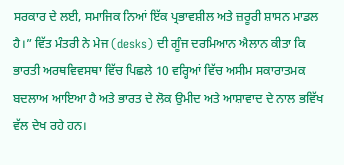ਸਰਕਾਰ ਦੇ ਲਈ, ਸਮਾਜਿਕ ਨਿਆਂ ਇੱਕ ਪ੍ਰਭਾਵਸ਼ੀਲ ਅਤੇ ਜ਼ਰੂਰੀ ਸ਼ਾਸਨ ਮਾਡਲ ਹੈ।” ਵਿੱਤ ਮੰਤਰੀ ਨੇ ਮੇਜ (desks) ਦੀ ਗੂੰਜ ਦਰਮਿਆਨ ਐਲਾਨ ਕੀਤਾ ਕਿ ਭਾਰਤੀ ਅਰਥਵਿਵਸਥਾ ਵਿੱਚ ਪਿਛਲੇ 10 ਵਰ੍ਹਿਆਂ ਵਿੱਚ ਅਸੀਮ ਸਕਾਰਾਤਮਕ ਬਦਲਾਅ ਆਇਆ ਹੈ ਅਤੇ ਭਾਰਤ ਦੇ ਲੋਕ ਉਮੀਦ ਅਤੇ ਆਸ਼ਾਵਾਦ ਦੇ ਨਾਲ ਭਵਿੱਖ ਵੱਲ ਦੇਖ ਰਹੇ ਹਨ।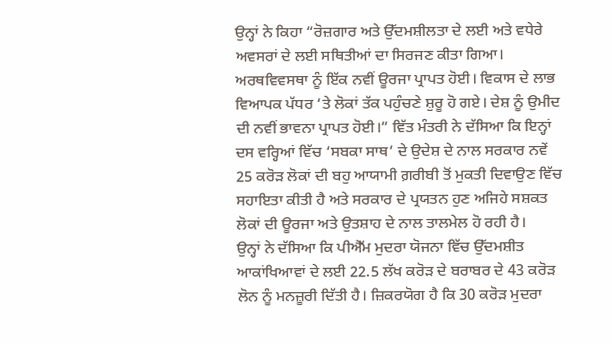ਉਨ੍ਹਾਂ ਨੇ ਕਿਹਾ “ਰੋਜ਼ਗਾਰ ਅਤੇ ਉੱਦਮਸ਼ੀਲਤਾ ਦੇ ਲਈ ਅਤੇ ਵਧੇਰੇ ਅਵਸਰਾਂ ਦੇ ਲਈ ਸਥਿਤੀਆਂ ਦਾ ਸਿਰਜਣ ਕੀਤਾ ਗਿਆ। ਅਰਥਵਿਵਸਥਾ ਨੂੰ ਇੱਕ ਨਵੀਂ ਊਰਜਾ ਪ੍ਰਾਪਤ ਹੋਈ। ਵਿਕਾਸ ਦੇ ਲਾਭ ਵਿਆਪਕ ਪੱਧਰ ‘ਤੇ ਲੋਕਾਂ ਤੱਕ ਪਹੁੰਚਣੇ ਸ਼ੁਰੂ ਹੋ ਗਏ। ਦੇਸ਼ ਨੂੰ ਉਮੀਦ ਦੀ ਨਵੀਂ ਭਾਵਨਾ ਪ੍ਰਾਪਤ ਹੋਈ।” ਵਿੱਤ ਮੰਤਰੀ ਨੇ ਦੱਸਿਆ ਕਿ ਇਨ੍ਹਾਂ ਦਸ ਵਰ੍ਹਿਆਂ ਵਿੱਚ ‘ਸਬਕਾ ਸਾਥ’ ਦੇ ਉਦੇਸ਼ ਦੇ ਨਾਲ ਸਰਕਾਰ ਨਵੇਂ 25 ਕਰੋੜ ਲੋਕਾਂ ਦੀ ਬਹੁ ਆਯਾਮੀ ਗ਼ਰੀਬੀ ਤੋਂ ਮੁਕਤੀ ਦਿਵਾਉਣ ਵਿੱਚ ਸਹਾਇਤਾ ਕੀਤੀ ਹੈ ਅਤੇ ਸਰਕਾਰ ਦੇ ਪ੍ਰਯਤਨ ਹੁਣ ਅਜਿਹੇ ਸਸ਼ਕਤ ਲੋਕਾਂ ਦੀ ਊਰਜਾ ਅਤੇ ਉਤਸ਼ਾਹ ਦੇ ਨਾਲ ਤਾਲਮੇਲ ਹੋ ਰਹੀ ਹੈ।
ਉਨ੍ਹਾਂ ਨੇ ਦੱਸਿਆ ਕਿ ਪੀਐੱਮ ਮੁਦਰਾ ਯੋਜਨਾ ਵਿੱਚ ਉੱਦਮਸ਼ੀਤ ਆਕਾਂਖਿਆਵਾਂ ਦੇ ਲਈ 22.5 ਲੱਖ ਕਰੋੜ ਦੇ ਬਰਾਬਰ ਦੇ 43 ਕਰੋੜ ਲੋਨ ਨੂੰ ਮਨਜ਼ੂਰੀ ਦਿੱਤੀ ਹੈ। ਜ਼ਿਕਰਯੋਗ ਹੈ ਕਿ 30 ਕਰੋੜ ਮੁਦਰਾ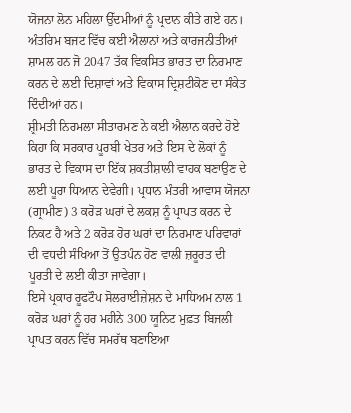ਯੋਜਨਾ ਲੋਨ ਮਹਿਲਾ ਉੱਦਮੀਆਂ ਨੂੰ ਪ੍ਰਦਾਨ ਕੀਤੇ ਗਏ ਹਨ। ਅੰਤਰਿਮ ਬਜਟ ਵਿੱਚ ਕਈ ਐਲਾਨਾਂ ਅਤੇ ਕਾਰਜਨੀਤੀਆਂ ਸ਼ਾਮਲ ਹਨ ਜੋ 2047 ਤੱਕ ਵਿਕਸਿਤ ਭਾਰਤ ਦਾ ਨਿਰਮਾਣ ਕਰਨ ਦੇ ਲਈ ਦਿਸ਼ਾਵਾਂ ਅਤੇ ਵਿਕਾਸ ਦ੍ਰਿਸ਼ਟੀਕੋਣ ਦਾ ਸੰਕੇਤ ਦਿੰਦੀਆਂ ਹਨ।
ਸ਼੍ਰੀਮਤੀ ਨਿਰਮਲਾ ਸੀਤਾਰਮਣ ਨੇ ਕਈ ਐਲਾਨ ਕਰਦੇ ਹੋਏ ਕਿਹਾ ਕਿ ਸਰਕਾਰ ਪੂਰਬੀ ਖੇਤਰ ਅਤੇ ਇਸ ਦੇ ਲੋਕਾਂ ਨੂੰ ਭਾਰਤ ਦੇ ਵਿਕਾਸ ਦਾ ਇੱਕ ਸ਼ਕਤੀਸ਼ਾਲੀ ਵਾਹਕ ਬਣਾਉਣ ਦੇ ਲਈ ਪੂਰਾ ਧਿਆਨ ਦੇਵੇਗੀ। ਪ੍ਰਧਾਨ ਮੰਤਰੀ ਆਵਾਸ ਯੋਜਨਾ (ਗ੍ਰਾਮੀਣ) 3 ਕਰੋੜ ਘਰਾਂ ਦੇ ਲਕਸ਼ ਨੂੰ ਪ੍ਰਾਪਤ ਕਰਨ ਦੇ ਨਿਕਟ ਹੈ ਅਤੇ 2 ਕਰੋੜ ਹੋਰ ਘਰਾਂ ਦਾ ਨਿਰਮਾਣ ਪਰਿਵਾਰਾਂ ਦੀ ਵਧਦੀ ਸੰਖਿਆ ਤੋਂ ਉਤਪੰਨ ਹੋਣ ਵਾਲੀ ਜ਼ਰੂਰਤ ਦੀ ਪੂਰਤੀ ਦੇ ਲਈ ਕੀਤਾ ਜਾਵੇਗਾ।
ਇਸੇ ਪ੍ਰਕਾਰ ਰੂਫਟੌਪ ਸੋਲਰਾਈਜ਼ੇਸ਼ਨ ਦੇ ਮਾਧਿਅਮ ਨਾਲ 1 ਕਰੋੜ ਘਰਾਂ ਨੂੰ ਹਰ ਮਹੀਨੇ 300 ਯੂਨਿਟ ਮੁਫ਼ਤ ਬਿਜਲੀ ਪ੍ਰਾਪਤ ਕਰਨ ਵਿੱਚ ਸਮਰੱਥ ਬਣਾਇਆ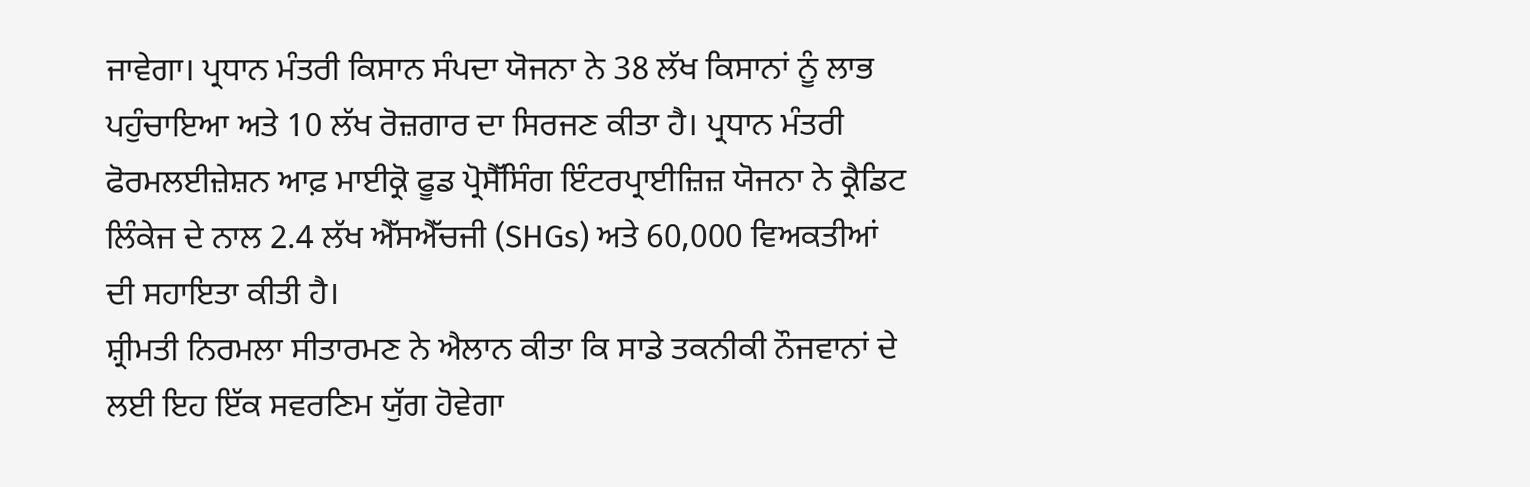ਜਾਵੇਗਾ। ਪ੍ਰਧਾਨ ਮੰਤਰੀ ਕਿਸਾਨ ਸੰਪਦਾ ਯੋਜਨਾ ਨੇ 38 ਲੱਖ ਕਿਸਾਨਾਂ ਨੂੰ ਲਾਭ ਪਹੁੰਚਾਇਆ ਅਤੇ 10 ਲੱਖ ਰੋਜ਼ਗਾਰ ਦਾ ਸਿਰਜਣ ਕੀਤਾ ਹੈ। ਪ੍ਰਧਾਨ ਮੰਤਰੀ ਫੋਰਮਲਈਜ਼ੇਸ਼ਨ ਆਫ਼ ਮਾਈਕ੍ਰੋ ਫੂਡ ਪ੍ਰੋਸੈੱਸਿੰਗ ਇੰਟਰਪ੍ਰਾਈਜ਼ਿਜ਼ ਯੋਜਨਾ ਨੇ ਕ੍ਰੈਡਿਟ ਲਿੰਕੇਜ ਦੇ ਨਾਲ 2.4 ਲੱਖ ਐੱਸਐੱਚਜੀ (SHGs) ਅਤੇ 60,000 ਵਿਅਕਤੀਆਂ ਦੀ ਸਹਾਇਤਾ ਕੀਤੀ ਹੈ।
ਸ਼੍ਰੀਮਤੀ ਨਿਰਮਲਾ ਸੀਤਾਰਮਣ ਨੇ ਐਲਾਨ ਕੀਤਾ ਕਿ ਸਾਡੇ ਤਕਨੀਕੀ ਨੌਜਵਾਨਾਂ ਦੇ ਲਈ ਇਹ ਇੱਕ ਸਵਰਣਿਮ ਯੁੱਗ ਹੋਵੇਗਾ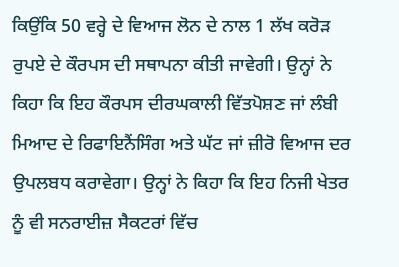ਕਿਉਂਕਿ 50 ਵਰ੍ਹੇ ਦੇ ਵਿਆਜ ਲੋਨ ਦੇ ਨਾਲ 1 ਲੱਖ ਕਰੋੜ ਰੁਪਏ ਦੇ ਕੌਰਪਸ ਦੀ ਸਥਾਪਨਾ ਕੀਤੀ ਜਾਵੇਗੀ। ਉਨ੍ਹਾਂ ਨੇ ਕਿਹਾ ਕਿ ਇਹ ਕੌਰਪਸ ਦੀਰਘਕਾਲੀ ਵਿੱਤਪੋਸ਼ਣ ਜਾਂ ਲੰਬੀ ਮਿਆਦ ਦੇ ਰਿਫਾਇਨੈਂਸਿੰਗ ਅਤੇ ਘੱਟ ਜਾਂ ਜ਼ੀਰੋ ਵਿਆਜ ਦਰ ਉਪਲਬਧ ਕਰਾਵੇਗਾ। ਉਨ੍ਹਾਂ ਨੇ ਕਿਹਾ ਕਿ ਇਹ ਨਿਜੀ ਖੇਤਰ ਨੂੰ ਵੀ ਸਨਰਾਈਜ਼ ਸੈਕਟਰਾਂ ਵਿੱਚ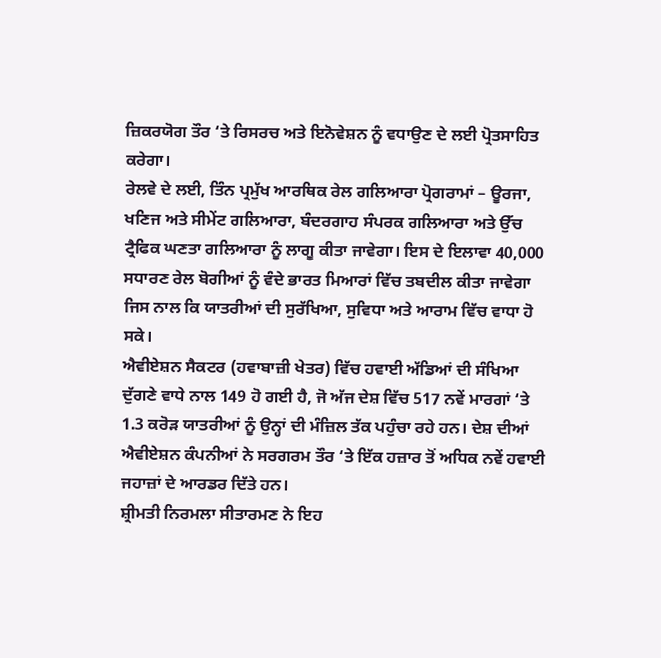ਜ਼ਿਕਰਯੋਗ ਤੌਰ ‘ਤੇ ਰਿਸਰਚ ਅਤੇ ਇਨੋਵੇਸ਼ਨ ਨੂੰ ਵਧਾਉਣ ਦੇ ਲਈ ਪ੍ਰੋਤਸਾਹਿਤ ਕਰੇਗਾ।
ਰੇਲਵੇ ਦੇ ਲਈ, ਤਿੰਨ ਪ੍ਰਮੁੱਖ ਆਰਥਿਕ ਰੇਲ ਗਲਿਆਰਾ ਪ੍ਰੋਗਰਾਮਾਂ – ਊਰਜਾ, ਖਣਿਜ ਅਤੇ ਸੀਮੇਂਟ ਗਲਿਆਰਾ, ਬੰਦਰਗਾਹ ਸੰਪਰਕ ਗਲਿਆਰਾ ਅਤੇ ਉੱਚ ਟ੍ਰੈਫਿਕ ਘਣਤਾ ਗਲਿਆਰਾ ਨੂੰ ਲਾਗੂ ਕੀਤਾ ਜਾਵੇਗਾ। ਇਸ ਦੇ ਇਲਾਵਾ 40,000 ਸਧਾਰਣ ਰੇਲ ਬੋਗੀਆਂ ਨੂੰ ਵੰਦੇ ਭਾਰਤ ਮਿਆਰਾਂ ਵਿੱਚ ਤਬਦੀਲ ਕੀਤਾ ਜਾਵੇਗਾ ਜਿਸ ਨਾਲ ਕਿ ਯਾਤਰੀਆਂ ਦੀ ਸੁਰੱਖਿਆ, ਸੁਵਿਧਾ ਅਤੇ ਆਰਾਮ ਵਿੱਚ ਵਾਧਾ ਹੋ ਸਕੇ।
ਐਵੀਏਸ਼ਨ ਸੈਕਟਰ (ਹਵਾਬਾਜ਼ੀ ਖੇਤਰ) ਵਿੱਚ ਹਵਾਈ ਅੱਡਿਆਂ ਦੀ ਸੰਖਿਆ ਦੁੱਗਣੇ ਵਾਧੇ ਨਾਲ 149 ਹੋ ਗਈ ਹੈ, ਜੋ ਅੱਜ ਦੇਸ਼ ਵਿੱਚ 517 ਨਵੇਂ ਮਾਰਗਾਂ ‘ਤੇ 1.3 ਕਰੋੜ ਯਾਤਰੀਆਂ ਨੂੰ ਉਨ੍ਹਾਂ ਦੀ ਮੰਜ਼ਿਲ ਤੱਕ ਪਹੁੰਚਾ ਰਹੇ ਹਨ। ਦੇਸ਼ ਦੀਆਂ ਐਵੀਏਸ਼ਨ ਕੰਪਨੀਆਂ ਨੇ ਸਰਗਰਮ ਤੌਰ ‘ਤੇ ਇੱਕ ਹਜ਼ਾਰ ਤੋਂ ਅਧਿਕ ਨਵੇਂ ਹਵਾਈ ਜਹਾਜ਼ਾਂ ਦੇ ਆਰਡਰ ਦਿੱਤੇ ਹਨ।
ਸ਼੍ਰੀਮਤੀ ਨਿਰਮਲਾ ਸੀਤਾਰਮਣ ਨੇ ਇਹ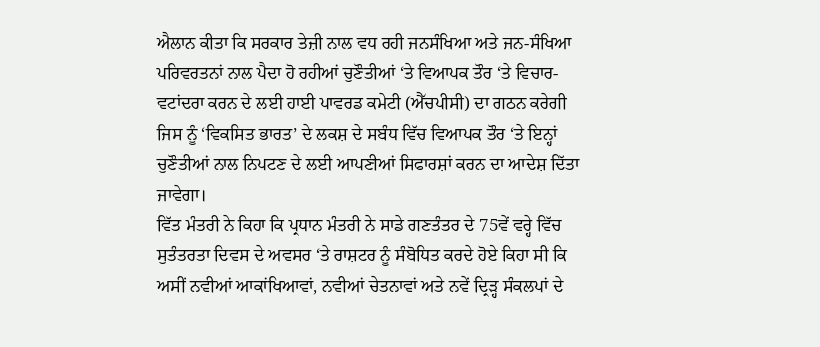ਐਲਾਨ ਕੀਤਾ ਕਿ ਸਰਕਾਰ ਤੇਜ਼ੀ ਨਾਲ ਵਧ ਰਹੀ ਜਨਸੰਖਿਆ ਅਤੇ ਜਨ-ਸੰਖਿਆ ਪਰਿਵਰਤਨਾਂ ਨਾਲ ਪੈਦਾ ਹੋ ਰਹੀਆਂ ਚੁਣੌਤੀਆਂ ‘ਤੇ ਵਿਆਪਕ ਤੌਰ ‘ਤੇ ਵਿਚਾਰ-ਵਟਾਂਦਰਾ ਕਰਨ ਦੇ ਲਈ ਹਾਈ ਪਾਵਰਡ ਕਮੇਟੀ (ਐੱਚਪੀਸੀ) ਦਾ ਗਠਨ ਕਰੇਗੀ ਜਿਸ ਨੂੰ ‘ਵਿਕਸਿਤ ਭਾਰਤ’ ਦੇ ਲਕਸ਼ ਦੇ ਸਬੰਧ ਵਿੱਚ ਵਿਆਪਕ ਤੌਰ ‘ਤੇ ਇਨ੍ਹਾਂ ਚੁਣੌਤੀਆਂ ਨਾਲ ਨਿਪਟਣ ਦੇ ਲਈ ਆਪਣੀਆਂ ਸਿਫਾਰਸ਼ਾਂ ਕਰਨ ਦਾ ਆਦੇਸ਼ ਦਿੱਤਾ ਜਾਵੇਗਾ।
ਵਿੱਤ ਮੰਤਰੀ ਨੇ ਕਿਹਾ ਕਿ ਪ੍ਰਧਾਨ ਮੰਤਰੀ ਨੇ ਸਾਡੇ ਗਣਤੰਤਰ ਦੇ 75ਵੇਂ ਵਰ੍ਹੇ ਵਿੱਚ ਸੁਤੰਤਰਤਾ ਦਿਵਸ ਦੇ ਅਵਸਰ ‘ਤੇ ਰਾਸ਼ਟਰ ਨੂੰ ਸੰਬੋਧਿਤ ਕਰਦੇ ਹੋਏ ਕਿਹਾ ਸੀ ਕਿ ਅਸੀਂ ਨਵੀਆਂ ਆਕਾਂਖਿਆਵਾਂ, ਨਵੀਆਂ ਚੇਤਨਾਵਾਂ ਅਤੇ ਨਵੇਂ ਦ੍ਰਿੜ੍ਹ ਸੰਕਲਪਾਂ ਦੇ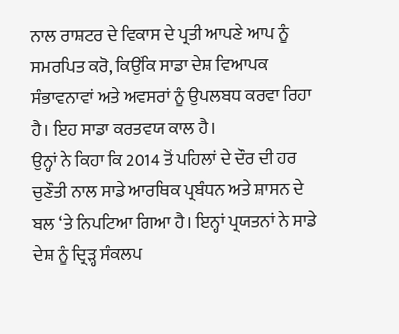ਨਾਲ ਰਾਸ਼ਟਰ ਦੇ ਵਿਕਾਸ ਦੇ ਪ੍ਰਤੀ ਆਪਣੇ ਆਪ ਨੂੰ ਸਮਰਪਿਤ ਕਰੋ, ਕਿਉਂਕਿ ਸਾਡਾ ਦੇਸ਼ ਵਿਆਪਕ ਸੰਭਾਵਨਾਵਾਂ ਅਤੇ ਅਵਸਰਾਂ ਨੂੰ ਉਪਲਬਧ ਕਰਵਾ ਰਿਹਾ ਹੈ। ਇਹ ਸਾਡਾ ਕਰਤਵਯ ਕਾਲ ਹੈ।
ਉਨ੍ਹਾਂ ਨੇ ਕਿਹਾ ਕਿ 2014 ਤੋਂ ਪਹਿਲਾਂ ਦੇ ਦੌਰ ਦੀ ਹਰ ਚੁਣੌਤੀ ਨਾਲ ਸਾਡੇ ਆਰਥਿਕ ਪ੍ਰਬੰਧਨ ਅਤੇ ਸ਼ਾਸਨ ਦੇ ਬਲ ‘ਤੇ ਨਿਪਟਿਆ ਗਿਆ ਹੈ। ਇਨ੍ਹਾਂ ਪ੍ਰਯਤਨਾਂ ਨੇ ਸਾਡੇ ਦੇਸ਼ ਨੂੰ ਦ੍ਰਿੜ੍ਹ ਸੰਕਲਪ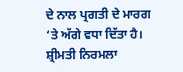ਦੇ ਨਾਲ ਪ੍ਰਗਤੀ ਦੇ ਮਾਰਗ ‘ਤੇ ਅੱਗੇ ਵਧਾ ਦਿੱਤਾ ਹੈ। ਸ਼੍ਰੀਮਤੀ ਨਿਰਮਲਾ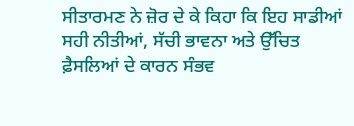ਸੀਤਾਰਮਣ ਨੇ ਜ਼ੋਰ ਦੇ ਕੇ ਕਿਹਾ ਕਿ ਇਹ ਸਾਡੀਆਂ ਸਹੀ ਨੀਤੀਆਂ, ਸੱਚੀ ਭਾਵਨਾ ਅਤੇ ਉੱਚਿਤ ਫ਼ੈਸਲਿਆਂ ਦੇ ਕਾਰਨ ਸੰਭਵ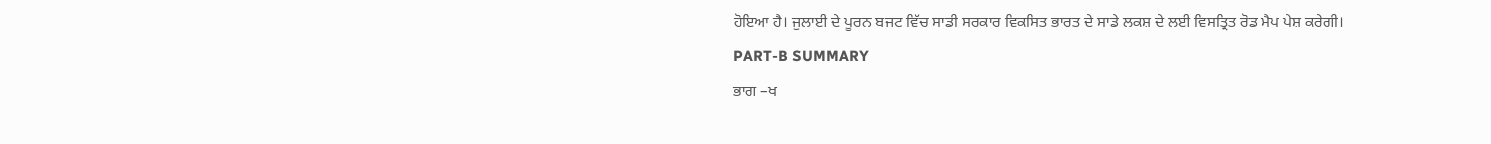ਹੋਇਆ ਹੈ। ਜੁਲਾਈ ਦੇ ਪੂਰਨ ਬਜਟ ਵਿੱਚ ਸਾਡੀ ਸਰਕਾਰ ਵਿਕਸਿਤ ਭਾਰਤ ਦੇ ਸਾਡੇ ਲਕਸ਼ ਦੇ ਲਈ ਵਿਸਤ੍ਰਿਤ ਰੋਡ ਮੈਪ ਪੇਸ਼ ਕਰੇਗੀ।
PART-B SUMMARY
ਭਾਗ –ਖ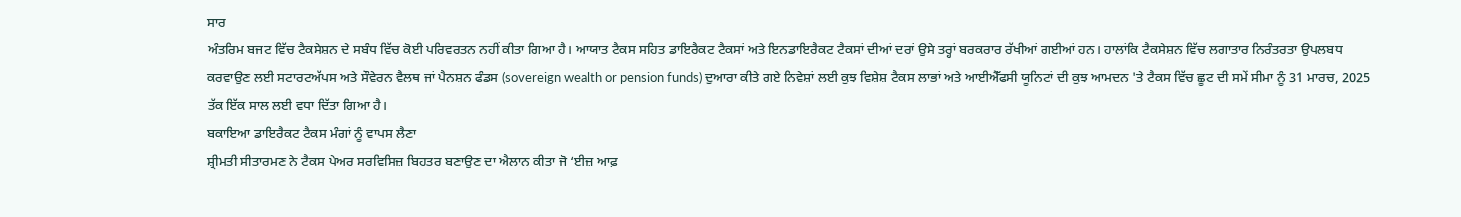ਸਾਰ
ਅੰਤਰਿਮ ਬਜਟ ਵਿੱਚ ਟੈਕਸੇਸ਼ਨ ਦੇ ਸਬੰਧ ਵਿੱਚ ਕੋਈ ਪਰਿਵਰਤਨ ਨਹੀਂ ਕੀਤਾ ਗਿਆ ਹੈ। ਆਯਾਤ ਟੈਕਸ ਸਹਿਤ ਡਾਇਰੈਕਟ ਟੈਕਸਾਂ ਅਤੇ ਇਨਡਾਇਰੈਕਟ ਟੈਕਸਾਂ ਦੀਆਂ ਦਰਾਂ ਉਸੇ ਤਰ੍ਹਾਂ ਬਰਕਰਾਰ ਰੱਖੀਆਂ ਗਈਆਂ ਹਨ। ਹਾਲਾਂਕਿ ਟੈਕਸੇਸ਼ਨ ਵਿੱਚ ਲਗਾਤਾਰ ਨਿਰੰਤਰਤਾ ਉਪਲਬਧ ਕਰਵਾਉਣ ਲਈ ਸਟਾਰਟਅੱਪਸ ਅਤੇ ਸੌਵੇਰਨ ਵੈਲਥ ਜਾਂ ਪੈਨਸ਼ਨ ਫੰਡਸ (sovereign wealth or pension funds) ਦੁਆਰਾ ਕੀਤੇ ਗਏ ਨਿਵੇਸ਼ਾਂ ਲਈ ਕੁਝ ਵਿਸ਼ੇਸ਼ ਟੈਕਸ ਲਾਭਾਂ ਅਤੇ ਆਈਐੱਫਸੀ ਯੂਨਿਟਾਂ ਦੀ ਕੁਝ ਆਮਦਨ 'ਤੇ ਟੈਕਸ ਵਿੱਚ ਛੂਟ ਦੀ ਸਮੇਂ ਸੀਮਾ ਨੂੰ 31 ਮਾਰਚ, 2025 ਤੱਕ ਇੱਕ ਸਾਲ ਲਈ ਵਧਾ ਦਿੱਤਾ ਗਿਆ ਹੈ।
ਬਕਾਇਆ ਡਾਇਰੈਕਟ ਟੈਕਸ ਮੰਗਾਂ ਨੂੰ ਵਾਪਸ ਲੈਣਾ
ਸ਼੍ਰੀਮਤੀ ਸੀਤਾਰਮਣ ਨੇ ਟੈਕਸ ਪੇਅਰ ਸਰਵਿਸਿਜ਼ ਬਿਹਤਰ ਬਣਾਉਣ ਦਾ ਐਲਾਨ ਕੀਤਾ ਜੋ ‘ਈਜ਼ ਆਫ਼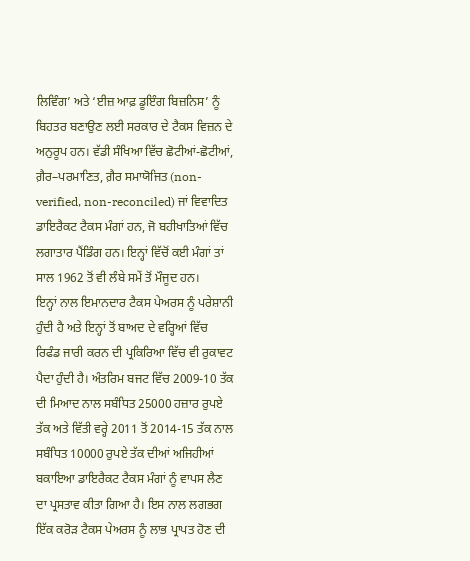ਲਿਵਿੰਗ’ ਅਤੇ ‘ਈਜ਼ ਆਫ਼ ਡੂਇੰਗ ਬਿਜ਼ਨਿਸ’ ਨੂੰ ਬਿਹਤਰ ਬਣਾਉਣ ਲਈ ਸਰਕਾਰ ਦੇ ਟੈਕਸ ਵਿਜ਼ਨ ਦੇ ਅਨੁਰੂਪ ਹਨ। ਵੱਡੀ ਸੰਖਿਆ ਵਿੱਚ ਛੋਟੀਆਂ-ਛੋਟੀਆਂ, ਗ਼ੈਰ–ਪਰਮਾਣਿਤ, ਗ਼ੈਰ ਸਮਾਯੋਜਿਤ (non-verified, non-reconciled) ਜਾਂ ਵਿਵਾਦਿਤ ਡਾਇਰੈਕਟ ਟੈਕਸ ਮੰਗਾਂ ਹਨ, ਜੋ ਬਹੀਖਾਤਿਆਂ ਵਿੱਚ ਲਗਾਤਾਰ ਪੈਂਡਿੰਗ ਹਨ। ਇਨ੍ਹਾਂ ਵਿੱਚੋਂ ਕਈ ਮੰਗਾਂ ਤਾਂ ਸਾਲ 1962 ਤੋਂ ਵੀ ਲੰਬੇ ਸਮੇਂ ਤੋਂ ਮੌਜੂਦ ਹਨ।
ਇਨ੍ਹਾਂ ਨਾਲ ਇਮਾਨਦਾਰ ਟੈਕਸ ਪੇਅਰਸ ਨੂੰ ਪਰੇਸ਼ਾਨੀ ਹੁੰਦੀ ਹੈ ਅਤੇ ਇਨ੍ਹਾਂ ਤੋਂ ਬਾਅਦ ਦੇ ਵਰ੍ਹਿਆਂ ਵਿੱਚ ਰਿਫੰਡ ਜਾਰੀ ਕਰਨ ਦੀ ਪ੍ਰਕਿਰਿਆ ਵਿੱਚ ਵੀ ਰੁਕਾਵਟ ਪੈਦਾ ਹੁੰਦੀ ਹੈ। ਅੰਤਰਿਮ ਬਜਟ ਵਿੱਚ 2009-10 ਤੱਕ ਦੀ ਮਿਆਦ ਨਾਲ ਸਬੰਧਿਤ 25000 ਹਜ਼ਾਰ ਰੁਪਏ ਤੱਕ ਅਤੇ ਵਿੱਤੀ ਵਰ੍ਹੇ 2011 ਤੋਂ 2014-15 ਤੱਕ ਨਾਲ ਸਬੰਧਿਤ 10000 ਰੁਪਏ ਤੱਕ ਦੀਆਂ ਅਜਿਹੀਆਂ ਬਕਾਇਆ ਡਾਇਰੈਕਟ ਟੈਕਸ ਮੰਗਾਂ ਨੂੰ ਵਾਪਸ ਲੈਣ ਦਾ ਪ੍ਰਸਤਾਵ ਕੀਤਾ ਗਿਆ ਹੈ। ਇਸ ਨਾਲ ਲਗਭਗ ਇੱਕ ਕਰੋੜ ਟੈਕਸ ਪੇਅਰਸ ਨੂੰ ਲਾਭ ਪ੍ਰਾਪਤ ਹੋਣ ਦੀ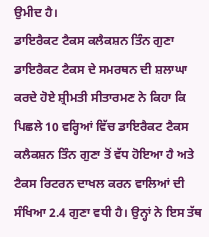ਉਮੀਦ ਹੈ।
ਡਾਇਰੈਕਟ ਟੈਕਸ ਕਲੈਕਸ਼ਨ ਤਿੰਨ ਗੁਣਾ
ਡਾਇਰੈਕਟ ਟੈਕਸ ਦੇ ਸਮਰਥਨ ਦੀ ਸ਼ਲਾਘਾ ਕਰਦੇ ਹੋਏ ਸ਼੍ਰੀਮਤੀ ਸੀਤਾਰਮਣ ਨੇ ਕਿਹਾ ਕਿ ਪਿਛਲੇ 10 ਵਰ੍ਹਿਆਂ ਵਿੱਚ ਡਾਇਰੈਕਟ ਟੈਕਸ ਕਲੈਕਸ਼ਨ ਤਿੰਨ ਗੁਣਾ ਤੋਂ ਵੱਧ ਹੋਇਆ ਹੈ ਅਤੇ ਟੈਕਸ ਰਿਟਰਨ ਦਾਖਲ ਕਰਨ ਵਾਲਿਆਂ ਦੀ ਸੰਖਿਆ 2.4 ਗੁਣਾ ਵਧੀ ਹੈ। ਉਨ੍ਹਾਂ ਨੇ ਇਸ ਤੱਥ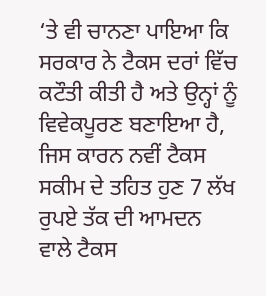‘ਤੇ ਵੀ ਚਾਨਣਾ ਪਾਇਆ ਕਿ ਸਰਕਾਰ ਨੇ ਟੈਕਸ ਦਰਾਂ ਵਿੱਚ ਕਟੌਤੀ ਕੀਤੀ ਹੈ ਅਤੇ ਉਨ੍ਹਾਂ ਨੂੰ ਵਿਵੇਕਪੂਰਣ ਬਣਾਇਆ ਹੈ, ਜਿਸ ਕਾਰਨ ਨਵੀਂ ਟੈਕਸ ਸਕੀਮ ਦੇ ਤਹਿਤ ਹੁਣ 7 ਲੱਖ ਰੁਪਏ ਤੱਕ ਦੀ ਆਮਦਨ ਵਾਲੇ ਟੈਕਸ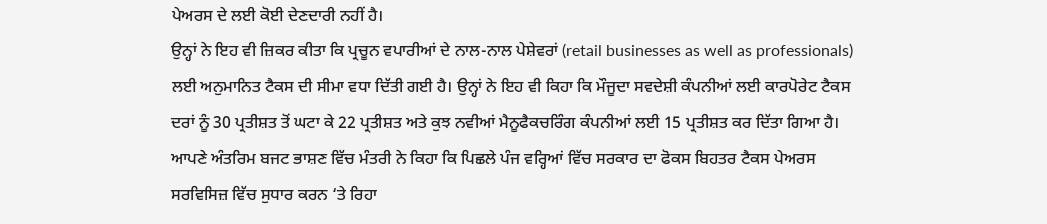ਪੇਅਰਸ ਦੇ ਲਈ ਕੋਈ ਦੇਣਦਾਰੀ ਨਹੀਂ ਹੈ।
ਉਨ੍ਹਾਂ ਨੇ ਇਹ ਵੀ ਜ਼ਿਕਰ ਕੀਤਾ ਕਿ ਪ੍ਰਚੂਨ ਵਪਾਰੀਆਂ ਦੇ ਨਾਲ-ਨਾਲ ਪੇਸ਼ੇਵਰਾਂ (retail businesses as well as professionals) ਲਈ ਅਨੁਮਾਨਿਤ ਟੈਕਸ ਦੀ ਸੀਮਾ ਵਧਾ ਦਿੱਤੀ ਗਈ ਹੈ। ਉਨ੍ਹਾਂ ਨੇ ਇਹ ਵੀ ਕਿਹਾ ਕਿ ਮੌਜੂਦਾ ਸਵਦੇਸ਼ੀ ਕੰਪਨੀਆਂ ਲਈ ਕਾਰਪੋਰੇਟ ਟੈਕਸ ਦਰਾਂ ਨੂੰ 30 ਪ੍ਰਤੀਸ਼ਤ ਤੋਂ ਘਟਾ ਕੇ 22 ਪ੍ਰਤੀਸ਼ਤ ਅਤੇ ਕੁਝ ਨਵੀਆਂ ਮੈਨੂਫੈਕਚਰਿੰਗ ਕੰਪਨੀਆਂ ਲਈ 15 ਪ੍ਰਤੀਸ਼ਤ ਕਰ ਦਿੱਤਾ ਗਿਆ ਹੈ।
ਆਪਣੇ ਅੰਤਰਿਮ ਬਜਟ ਭਾਸ਼ਣ ਵਿੱਚ ਮੰਤਰੀ ਨੇ ਕਿਹਾ ਕਿ ਪਿਛਲੇ ਪੰਜ ਵਰ੍ਹਿਆਂ ਵਿੱਚ ਸਰਕਾਰ ਦਾ ਫੋਕਸ ਬਿਹਤਰ ਟੈਕਸ ਪੇਅਰਸ ਸਰਵਿਸਿਜ਼ ਵਿੱਚ ਸੁਧਾਰ ਕਰਨ ‘ਤੇ ਰਿਹਾ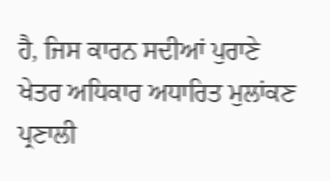ਹੈ, ਜਿਸ ਕਾਰਨ ਸਦੀਆਂ ਪੁਰਾਣੇ ਖੇਤਰ ਅਧਿਕਾਰ ਅਧਾਰਿਤ ਮੁਲਾਂਕਣ ਪ੍ਰਣਾਲੀ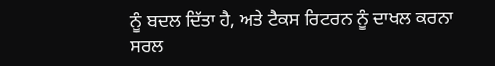ਨੂੰ ਬਦਲ ਦਿੱਤਾ ਹੈ, ਅਤੇ ਟੈਕਸ ਰਿਟਰਨ ਨੂੰ ਦਾਖਲ ਕਰਨਾ ਸਰਲ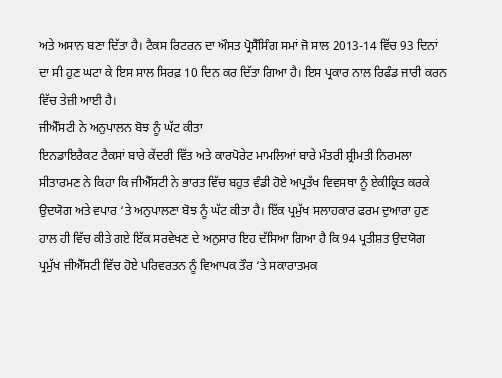ਅਤੇ ਅਸਾਨ ਬਣਾ ਦਿੱਤਾ ਹੈ। ਟੈਕਸ ਰਿਟਰਨ ਦਾ ਔਸਤ ਪ੍ਰੋਸੈੱਸਿੰਗ ਸਮਾਂ ਜੋ ਸਾਲ 2013-14 ਵਿੱਚ 93 ਦਿਨਾਂ ਦਾ ਸੀ ਹੁਣ ਘਟਾ ਕੇ ਇਸ ਸਾਲ ਸਿਰਫ਼ 10 ਦਿਨ ਕਰ ਦਿੱਤਾ ਗਿਆ ਹੈ। ਇਸ ਪ੍ਰਕਾਰ ਨਾਲ ਰਿਫੰਡ ਜਾਰੀ ਕਰਨ ਵਿੱਚ ਤੇਜ਼ੀ ਆਈ ਹੈ।
ਜੀਐੱਸਟੀ ਨੇ ਅਨੁਪਾਲਨ ਬੋਝ ਨੂੰ ਘੱਟ ਕੀਤਾ
ਇਨਡਾਇਰੈਕਟ ਟੈਕਸਾਂ ਬਾਰੇ ਕੇਂਦਰੀ ਵਿੱਤ ਅਤੇ ਕਾਰਪੋਰੇਟ ਮਾਮਲਿਆਂ ਬਾਰੇ ਮੰਤਰੀ ਸ਼੍ਰੀਮਤੀ ਨਿਰਮਲਾ ਸੀਤਾਰਮਣ ਨੇ ਕਿਹਾ ਕਿ ਜੀਐੱਸਟੀ ਨੇ ਭਾਰਤ ਵਿੱਚ ਬਹੁਤ ਵੰਡੀ ਹੋਏ ਅਪ੍ਰਤੱਖ ਵਿਵਸਥਾ ਨੂੰ ਏਕੀਕ੍ਰਿਤ ਕਰਕੇ ਉਦਯੋਗ ਅਤੇ ਵਪਾਰ ‘ਤੇ ਅਨੁਪਾਲਣਾ ਬੋਝ ਨੂੰ ਘੱਟ ਕੀਤਾ ਹੈ। ਇੱਕ ਪ੍ਰਮੁੱਖ ਸਲਾਹਕਾਰ ਫਰਮ ਦੁਆਰਾ ਹੁਣ ਹਾਲ ਹੀ ਵਿੱਚ ਕੀਤੇ ਗਏ ਇੱਕ ਸਰਵੇਖਣ ਦੇ ਅਨੁਸਾਰ ਇਹ ਦੱਸਿਆ ਗਿਆ ਹੈ ਕਿ 94 ਪ੍ਰਤੀਸ਼ਤ ਉਦਯੋਗ ਪ੍ਰਮੁੱਖ ਜੀਐੱਸਟੀ ਵਿੱਚ ਹੋਏ ਪਰਿਵਰਤਨ ਨੂੰ ਵਿਆਪਕ ਤੌਰ ‘ਤੇ ਸਕਾਰਾਤਮਕ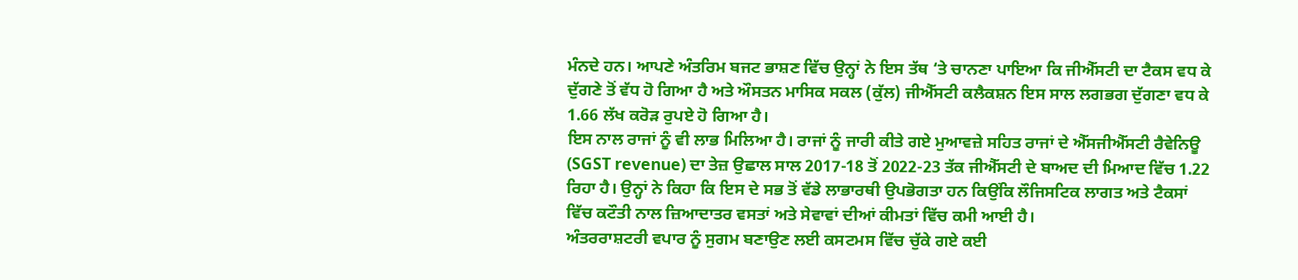ਮੰਨਦੇ ਹਨ। ਆਪਣੇ ਅੰਤਰਿਮ ਬਜਟ ਭਾਸ਼ਣ ਵਿੱਚ ਉਨ੍ਹਾਂ ਨੇ ਇਸ ਤੱਥ ‘ਤੇ ਚਾਨਣਾ ਪਾਇਆ ਕਿ ਜੀਐੱਸਟੀ ਦਾ ਟੈਕਸ ਵਧ ਕੇ ਦੁੱਗਣੇ ਤੋਂ ਵੱਧ ਹੋ ਗਿਆ ਹੈ ਅਤੇ ਔਸਤਨ ਮਾਸਿਕ ਸਕਲ (ਕੁੱਲ) ਜੀਐੱਸਟੀ ਕਲੈਕਸ਼ਨ ਇਸ ਸਾਲ ਲਗਭਗ ਦੁੱਗਣਾ ਵਧ ਕੇ 1.66 ਲੱਖ ਕਰੋੜ ਰੁਪਏ ਹੋ ਗਿਆ ਹੈ।
ਇਸ ਨਾਲ ਰਾਜਾਂ ਨੂੰ ਵੀ ਲਾਭ ਮਿਲਿਆ ਹੈ। ਰਾਜਾਂ ਨੂੰ ਜਾਰੀ ਕੀਤੇ ਗਏ ਮੁਆਵਜ਼ੇ ਸਹਿਤ ਰਾਜਾਂ ਦੇ ਐੱਸਜੀਐੱਸਟੀ ਰੈਵੇਨਿਊ (SGST revenue) ਦਾ ਤੇਜ਼ ਉਛਾਲ ਸਾਲ 2017-18 ਤੋਂ 2022-23 ਤੱਕ ਜੀਐੱਸਟੀ ਦੇ ਬਾਅਦ ਦੀ ਮਿਆਦ ਵਿੱਚ 1.22 ਰਿਹਾ ਹੈ। ਉਨ੍ਹਾਂ ਨੇ ਕਿਹਾ ਕਿ ਇਸ ਦੇ ਸਭ ਤੋਂ ਵੱਡੇ ਲਾਭਾਰਥੀ ਉਪਭੋਗਤਾ ਹਨ ਕਿਉਂਕਿ ਲੌਜਿਸਟਿਕ ਲਾਗਤ ਅਤੇ ਟੈਕਸਾਂ ਵਿੱਚ ਕਟੌਤੀ ਨਾਲ ਜ਼ਿਆਦਾਤਰ ਵਸਤਾਂ ਅਤੇ ਸੇਵਾਵਾਂ ਦੀਆਂ ਕੀਮਤਾਂ ਵਿੱਚ ਕਮੀ ਆਈ ਹੈ।
ਅੰਤਰਰਾਸ਼ਟਰੀ ਵਪਾਰ ਨੂੰ ਸੁਗਮ ਬਣਾਉਣ ਲਈ ਕਸਟਮਸ ਵਿੱਚ ਚੁੱਕੇ ਗਏ ਕਈ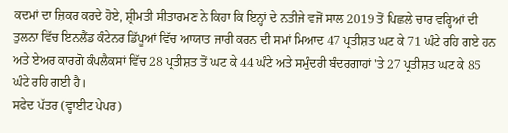ਕਦਮਾਂ ਦਾ ਜ਼ਿਕਰ ਕਰਦੇ ਹੋਏ, ਸ਼੍ਰੀਮਤੀ ਸੀਤਾਰਮਣ ਨੇ ਕਿਹਾ ਕਿ ਇਨ੍ਹਾਂ ਦੇ ਨਤੀਜੇ ਵਜੋਂ ਸਾਲ 2019 ਤੋਂ ਪਿਛਲੇ ਚਾਰ ਵਰ੍ਹਿਆਂ ਦੀ ਤੁਲਨਾ ਵਿੱਚ ਇਨਲੈਂਡ ਕੰਟੇਨਰ ਡਿੱਪੂਆਂ ਵਿੱਚ ਆਯਾਤ ਜਾਰੀ ਕਰਨ ਦੀ ਸਮਾਂ ਮਿਆਦ 47 ਪ੍ਰਤੀਸ਼ਤ ਘਟ ਕੇ 71 ਘੰਟੇ ਰਹਿ ਗਏ ਹਨ ਅਤੇ ਏਅਰ ਕਾਰਗੋ ਕੰਪਲੈਕਸਾਂ ਵਿੱਚ 28 ਪ੍ਰਤੀਸ਼ਤ ਤੋਂ ਘਟ ਕੇ 44 ਘੰਟੇ ਅਤੇ ਸਮੁੰਦਰੀ ਬੰਦਰਗਾਹਾਂ 'ਤੇ 27 ਪ੍ਰਤੀਸ਼ਤ ਘਟ ਕੇ 85 ਘੰਟੇ ਰਹਿ ਗਈ ਹੈ।
ਸਫੇਦ ਪੱਤਰ (ਵ੍ਹਾਈਟ ਪੇਪਰ)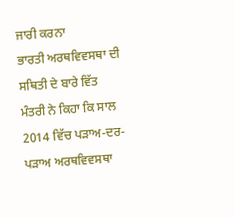ਜਾਰੀ ਕਰਨਾ
ਭਾਰਤੀ ਅਰਥਵਿਵਸਥਾ ਦੀ ਸਥਿਤੀ ਦੇ ਬਾਰੇ ਵਿੱਤ ਮੰਤਰੀ ਨੇ ਕਿਹਾ ਕਿ ਸਾਲ 2014 ਵਿੱਚ ਪੜਾਅ-ਦਰ-ਪੜਾਅ ਅਰਥਵਿਵਸਥਾ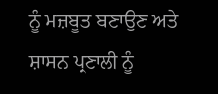ਨੂੰ ਮਜ਼ਬੂਤ ਬਣਾਉਣ ਅਤੇ ਸ਼ਾਸਨ ਪ੍ਰਣਾਲੀ ਨੂੰ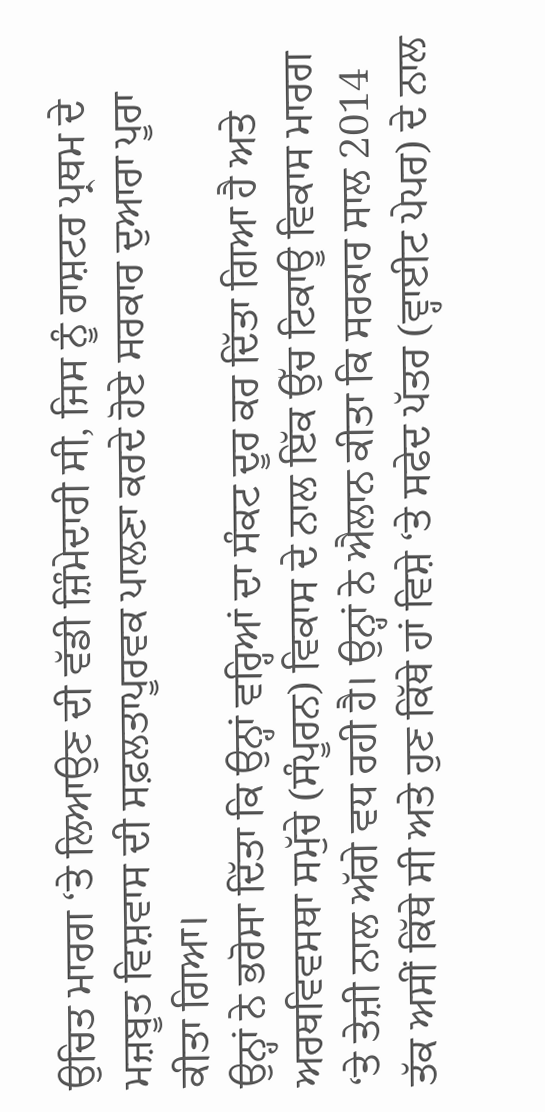ਉਚਿਤ ਮਾਰਗ ‘ਤੇ ਲਿਆਉਣ ਦੀ ਵੱਡੀ ਜ਼ਿੰਮੇਦਾਰੀ ਸੀ, ਜਿਸ ਨੂੰ ਰਾਸ਼ਟਰ ਪ੍ਰਥਮ ਦੇ ਮਜ਼ਬੂਤ ਵਿਸ਼ਵਾਸ ਦੀ ਸਫ਼ਲਤਾਪੂਰਵਕ ਪਾਲਣਾ ਕਰਦੇ ਹੋਏ ਸਰਕਾਰ ਦੁਆਰਾ ਪੂਰਾ ਕੀਤਾ ਗਿਆ।
ਉਨ੍ਹਾਂ ਨੇ ਭਰੋਸਾ ਦਿੱਤਾ ਕਿ ਉਨ੍ਹਾਂ ਵਰ੍ਹਿਆਂ ਦਾ ਸੰਕਟ ਦੂਰ ਕਰ ਦਿੱਤਾ ਗਿਆ ਹੈ ਅਤੇ ਅਰਥਵਿਵਸਥਾ ਸਮੁੱਚੇ (ਸੰਪੂਰਨ) ਵਿਕਾਸ ਦੇ ਨਾਲ ਇੱਕ ਉੱਚ ਟਿਕਾਊ ਵਿਕਾਸ ਮਾਰਗ ‘ਤੇ ਤੇਜ਼ੀ ਨਾਲ ਅੱਗੇ ਵਧ ਰਹੀ ਹੈ। ਉਨ੍ਹਾਂ ਨੇ ਐਲਾਨ ਕੀਤਾ ਕਿ ਸਰਕਾਰ ਸਾਲ 2014 ਤੱਕ ਅਸੀਂ ਕਿੱਥੇ ਸੀ ਅਤੇ ਹੁਣ ਕਿੱਥੇ ਹਾਂ ਵਿਸ਼ੇ ‘ਤੇ ਸਫੇਦ ਪੱਤਰ (ਵ੍ਹਾਈਟ ਪੇਪਰ) ਦੇ ਨਾਲ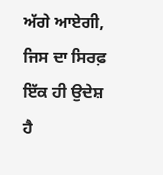ਅੱਗੇ ਆਏਗੀ, ਜਿਸ ਦਾ ਸਿਰਫ਼ ਇੱਕ ਹੀ ਉਦੇਸ਼ ਹੈ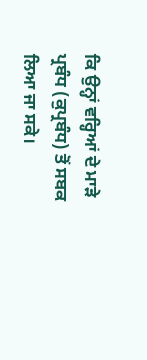ਕਿ ਉਨ੍ਹਾਂ ਵਰ੍ਹਿਆਂ ਦੇ ਮਾੜੇ ਪ੍ਰਬੰਧ (ਕੁਪ੍ਰਬੰਧ) ਤੋਂ ਸਬਕ ਲਿਆ ਜਾ ਸਕੇ।